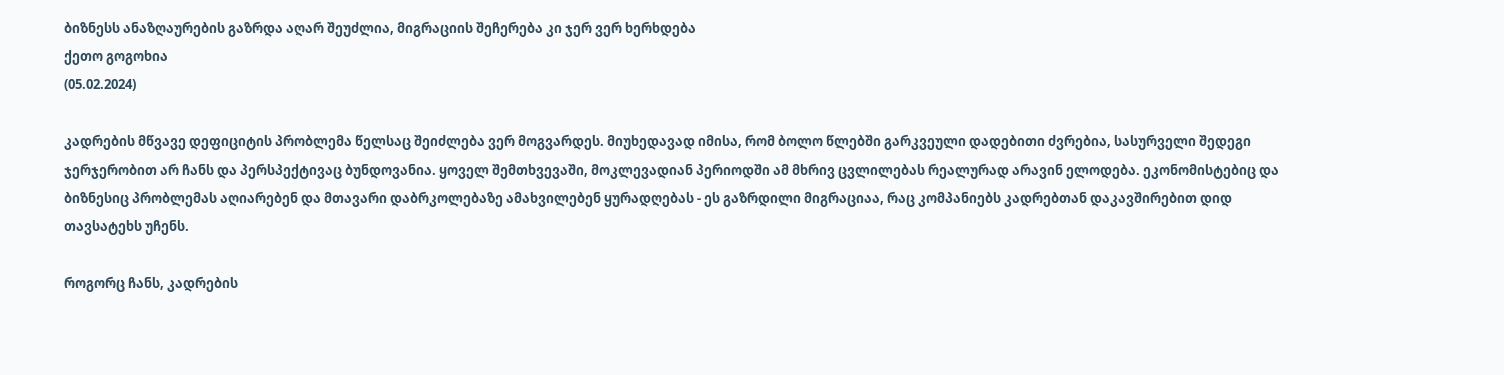ბიზნესს ანაზღაურების გაზრდა აღარ შეუძლია, მიგრაციის შეჩერება კი ჯერ ვერ ხერხდება
ქეთო გოგოხია
(05.02.2024)

კადრების მწვავე დეფიციტის პრობლემა წელსაც შეიძლება ვერ მოგვარდეს. მიუხედავად იმისა, რომ ბოლო წლებში გარკვეული დადებითი ძვრებია, სასურველი შედეგი ჯერჯერობით არ ჩანს და პერსპექტივაც ბუნდოვანია. ყოველ შემთხვევაში, მოკლევადიან პერიოდში ამ მხრივ ცვლილებას რეალურად არავინ ელოდება. ეკონომისტებიც და ბიზნესიც პრობლემას აღიარებენ და მთავარი დაბრკოლებაზე ამახვილებენ ყურადღებას - ეს გაზრდილი მიგრაციაა, რაც კომპანიებს კადრებთან დაკავშირებით დიდ თავსატეხს უჩენს.

როგორც ჩანს, კადრების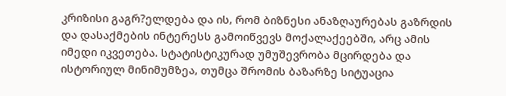კრიზისი გაგრ?ელდება და ის, რომ ბიზნესი ანაზღაურებას გაზრდის და დასაქმების ინტერესს გამოიწვევს მოქალაქეებში, არც ამის იმედი იკვეთება. სტატისტიკურად უმუშევრობა მცირდება და ისტორიულ მინიმუმზეა, თუმცა შრომის ბაზარზე სიტუაცია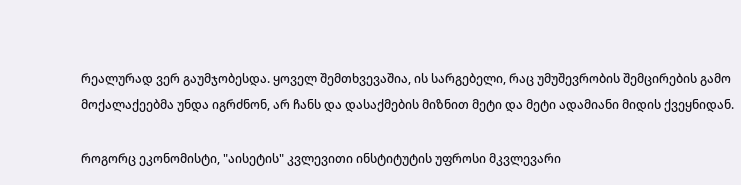რეალურად ვერ გაუმჯობესდა. ყოველ შემთხვევაშია, ის სარგებელი, რაც უმუშევრობის შემცირების გამო მოქალაქეებმა უნდა იგრძნონ, არ ჩანს და დასაქმების მიზნით მეტი და მეტი ადამიანი მიდის ქვეყნიდან.

როგორც ეკონომისტი, "აისეტის" კვლევითი ინსტიტუტის უფროსი მკვლევარი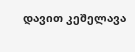დავით კეშელავა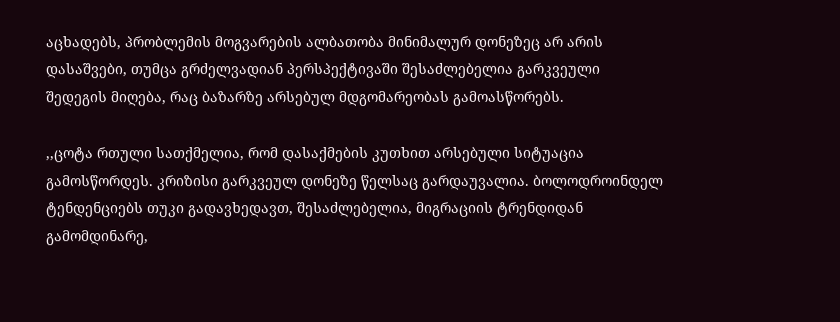აცხადებს, პრობლემის მოგვარების ალბათობა მინიმალურ დონეზეც არ არის დასაშვები, თუმცა გრძელვადიან პერსპექტივაში შესაძლებელია გარკვეული შედეგის მიღება, რაც ბაზარზე არსებულ მდგომარეობას გამოასწორებს.

,,ცოტა რთული სათქმელია, რომ დასაქმების კუთხით არსებული სიტუაცია გამოსწორდეს. კრიზისი გარკვეულ დონეზე წელსაც გარდაუვალია. ბოლოდროინდელ ტენდენციებს თუკი გადავხედავთ, შესაძლებელია, მიგრაციის ტრენდიდან გამომდინარე,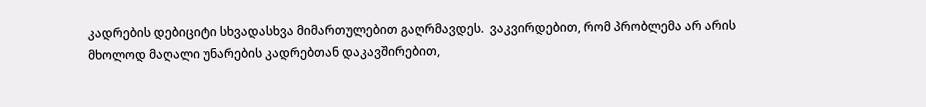კადრების დებიციტი სხვადასხვა მიმართულებით გაღრმავდეს.  ვაკვირდებით, რომ პრობლემა არ არის მხოლოდ მაღალი უნარების კადრებთან დაკავშირებით,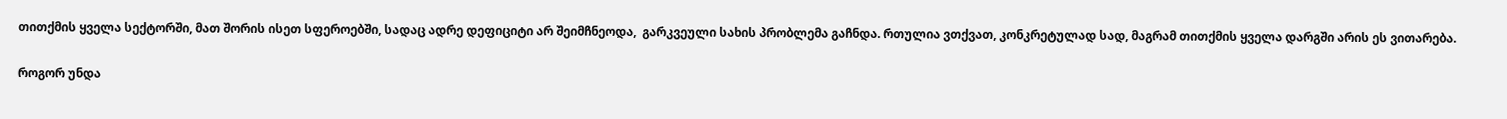თითქმის ყველა სექტორში, მათ შორის ისეთ სფეროებში, სადაც ადრე დეფიციტი არ შეიმჩნეოდა,  გარკვეული სახის პრობლემა გაჩნდა. რთულია ვთქვათ, კონკრეტულად სად, მაგრამ თითქმის ყველა დარგში არის ეს ვითარება.

როგორ უნდა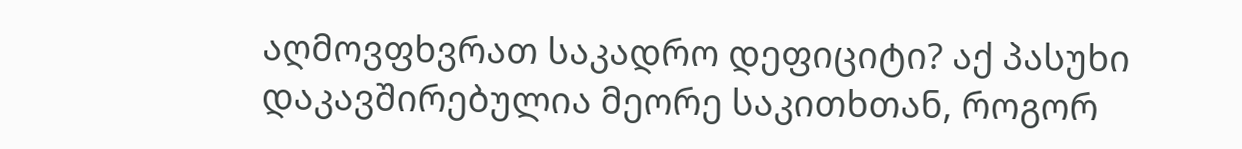აღმოვფხვრათ საკადრო დეფიციტი? აქ პასუხი დაკავშირებულია მეორე საკითხთან, როგორ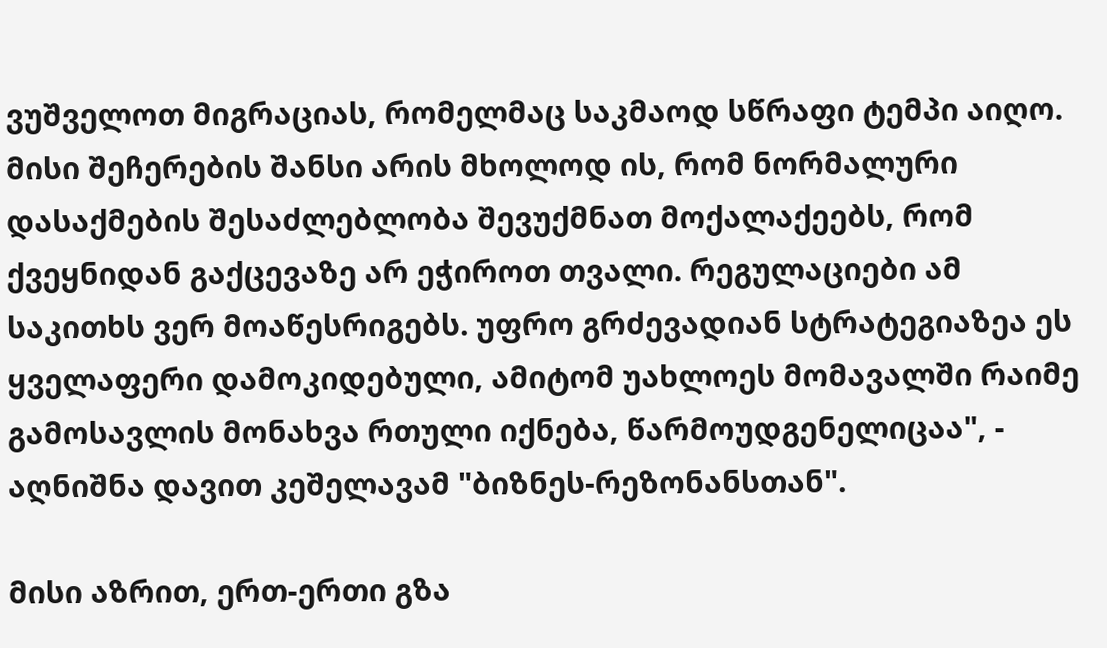ვუშველოთ მიგრაციას, რომელმაც საკმაოდ სწრაფი ტემპი აიღო. მისი შეჩერების შანსი არის მხოლოდ ის, რომ ნორმალური დასაქმების შესაძლებლობა შევუქმნათ მოქალაქეებს, რომ ქვეყნიდან გაქცევაზე არ ეჭიროთ თვალი. რეგულაციები ამ საკითხს ვერ მოაწესრიგებს. უფრო გრძევადიან სტრატეგიაზეა ეს ყველაფერი დამოკიდებული, ამიტომ უახლოეს მომავალში რაიმე გამოსავლის მონახვა რთული იქნება, წარმოუდგენელიცაა", - აღნიშნა დავით კეშელავამ "ბიზნეს-რეზონანსთან".

მისი აზრით, ერთ-ერთი გზა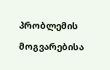პრობლემის მოგვარებისა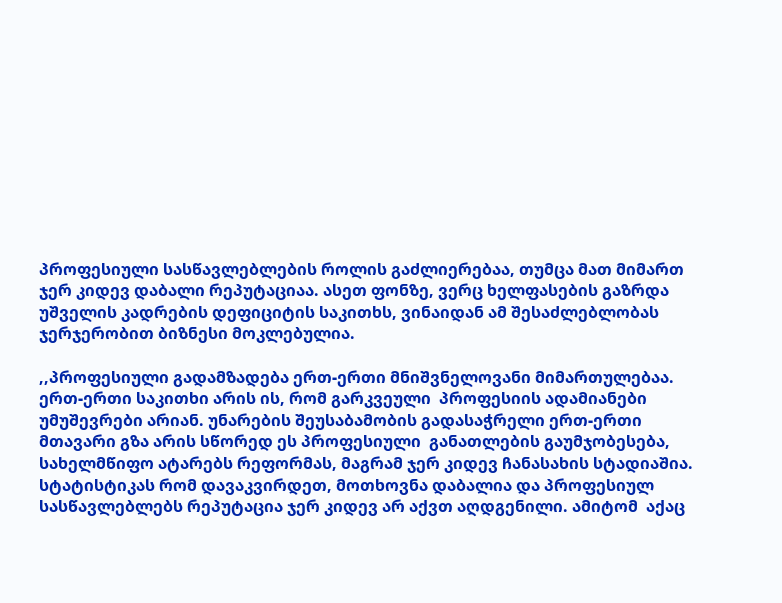პროფესიული სასწავლებლების როლის გაძლიერებაა, თუმცა მათ მიმართ ჯერ კიდევ დაბალი რეპუტაციაა. ასეთ ფონზე, ვერც ხელფასების გაზრდა უშველის კადრების დეფიციტის საკითხს, ვინაიდან ამ შესაძლებლობას ჯერჯერობით ბიზნესი მოკლებულია.

,,პროფესიული გადამზადება ერთ-ერთი მნიშვნელოვანი მიმართულებაა. ერთ-ერთი საკითხი არის ის, რომ გარკვეული  პროფესიის ადამიანები უმუშევრები არიან. უნარების შეუსაბამობის გადასაჭრელი ერთ-ერთი მთავარი გზა არის სწორედ ეს პროფესიული  განათლების გაუმჯობესება, სახელმწიფო ატარებს რეფორმას, მაგრამ ჯერ კიდევ ჩანასახის სტადიაშია. სტატისტიკას რომ დავაკვირდეთ, მოთხოვნა დაბალია და პროფესიულ სასწავლებლებს რეპუტაცია ჯერ კიდევ არ აქვთ აღდგენილი. ამიტომ  აქაც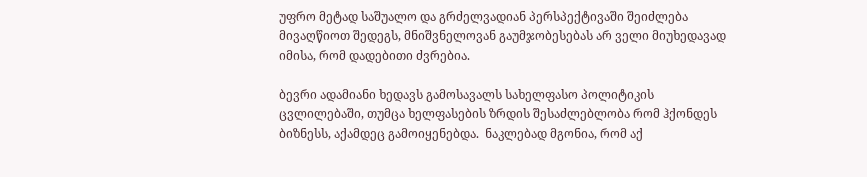უფრო მეტად საშუალო და გრძელვადიან პერსპექტივაში შეიძლება მივაღწიოთ შედეგს, მნიშვნელოვან გაუმჯობესებას არ ველი მიუხედავად იმისა, რომ დადებითი ძვრებია.

ბევრი ადამიანი ხედავს გამოსავალს სახელფასო პოლიტიკის ცვლილებაში, თუმცა ხელფასების ზრდის შესაძლებლობა რომ ჰქონდეს ბიზნესს, აქამდეც გამოიყენებდა.  ნაკლებად მგონია, რომ აქ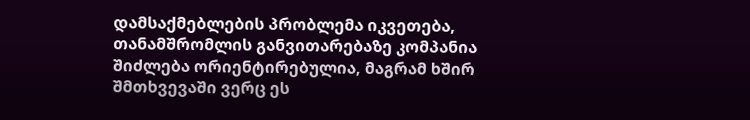დამსაქმებლების პრობლემა იკვეთება, თანამშრომლის განვითარებაზე კომპანია შიძლება ორიენტირებულია, მაგრამ ხშირ შმთხვევაში ვერც ეს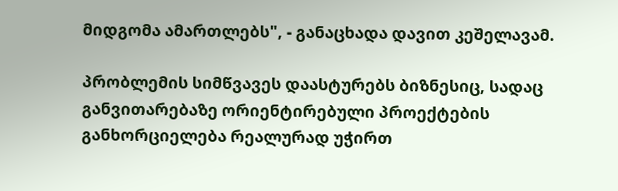მიდგომა ამართლებს", - განაცხადა დავით კეშელავამ.

პრობლემის სიმწვავეს დაასტურებს ბიზნესიც, სადაც განვითარებაზე ორიენტირებული პროექტების განხორციელება რეალურად უჭირთ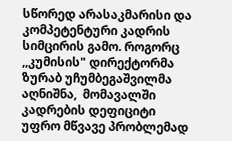სწორედ არასაკმარისი და კომპეტენტური კადრის სიმცირის გამო. როგორც ,,კუმისის" დირექტორმა ზურაბ უჩუმბეგაშვილმა აღნიშნა,  მომავალში კადრების დეფიციტი უფრო მწვავე პრობლემად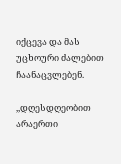იქცევა და მას უცხოური ძალებით ჩაანაცვლებენ.

,,დღესდღეობით არაერთი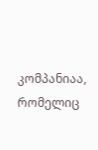კომპანიაა, რომელიც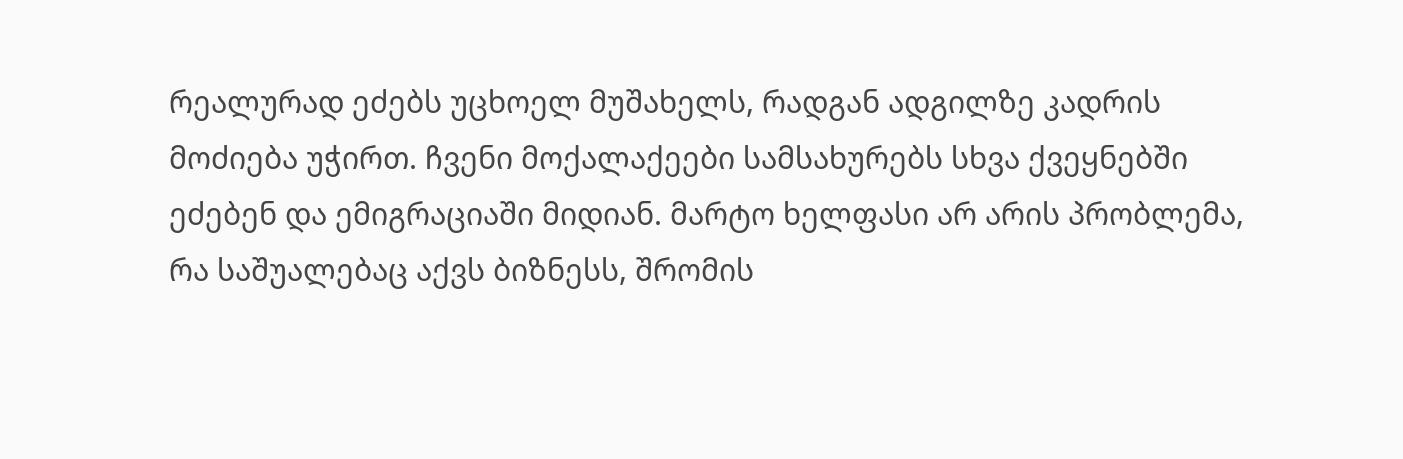რეალურად ეძებს უცხოელ მუშახელს, რადგან ადგილზე კადრის მოძიება უჭირთ. ჩვენი მოქალაქეები სამსახურებს სხვა ქვეყნებში ეძებენ და ემიგრაციაში მიდიან. მარტო ხელფასი არ არის პრობლემა, რა საშუალებაც აქვს ბიზნესს, შრომის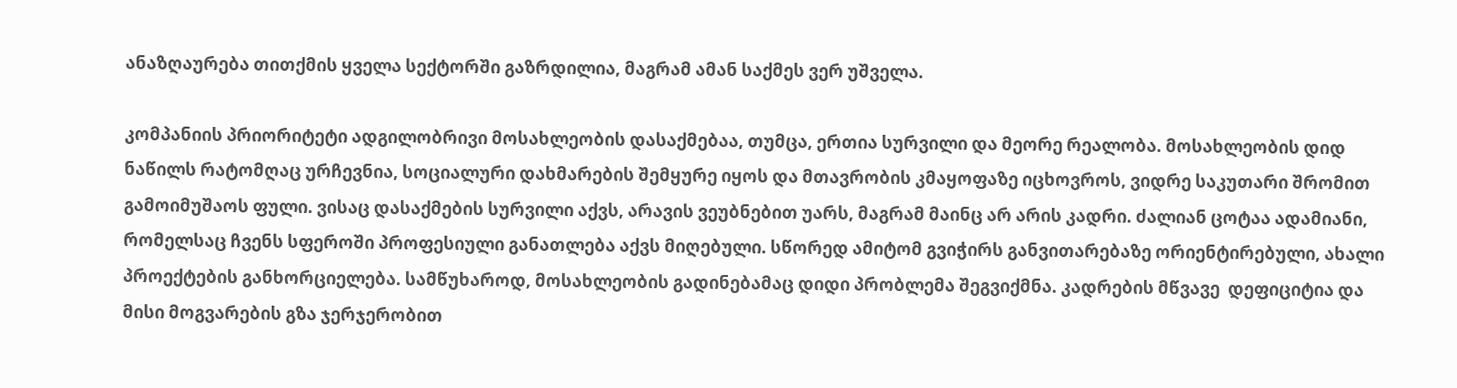ანაზღაურება თითქმის ყველა სექტორში გაზრდილია, მაგრამ ამან საქმეს ვერ უშველა.

კომპანიის პრიორიტეტი ადგილობრივი მოსახლეობის დასაქმებაა, თუმცა, ერთია სურვილი და მეორე რეალობა. მოსახლეობის დიდ ნაწილს რატომღაც ურჩევნია, სოციალური დახმარების შემყურე იყოს და მთავრობის კმაყოფაზე იცხოვროს, ვიდრე საკუთარი შრომით გამოიმუშაოს ფული. ვისაც დასაქმების სურვილი აქვს, არავის ვეუბნებით უარს, მაგრამ მაინც არ არის კადრი. ძალიან ცოტაა ადამიანი, რომელსაც ჩვენს სფეროში პროფესიული განათლება აქვს მიღებული. სწორედ ამიტომ გვიჭირს განვითარებაზე ორიენტირებული, ახალი პროექტების განხორციელება. სამწუხაროდ, მოსახლეობის გადინებამაც დიდი პრობლემა შეგვიქმნა. კადრების მწვავე  დეფიციტია და მისი მოგვარების გზა ჯერჯერობით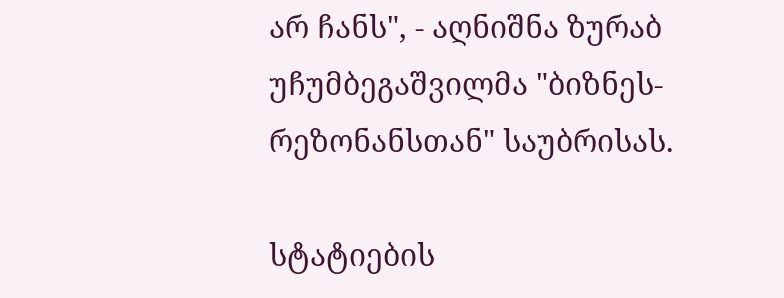არ ჩანს", - აღნიშნა ზურაბ უჩუმბეგაშვილმა "ბიზნეს-რეზონანსთან" საუბრისას.

სტატიების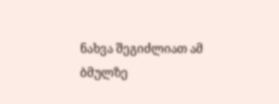ნახვა შეგიძლიათ ამ ბმულზე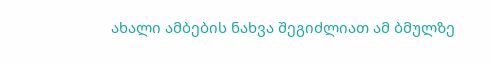ახალი ამბების ნახვა შეგიძლიათ ამ ბმულზე